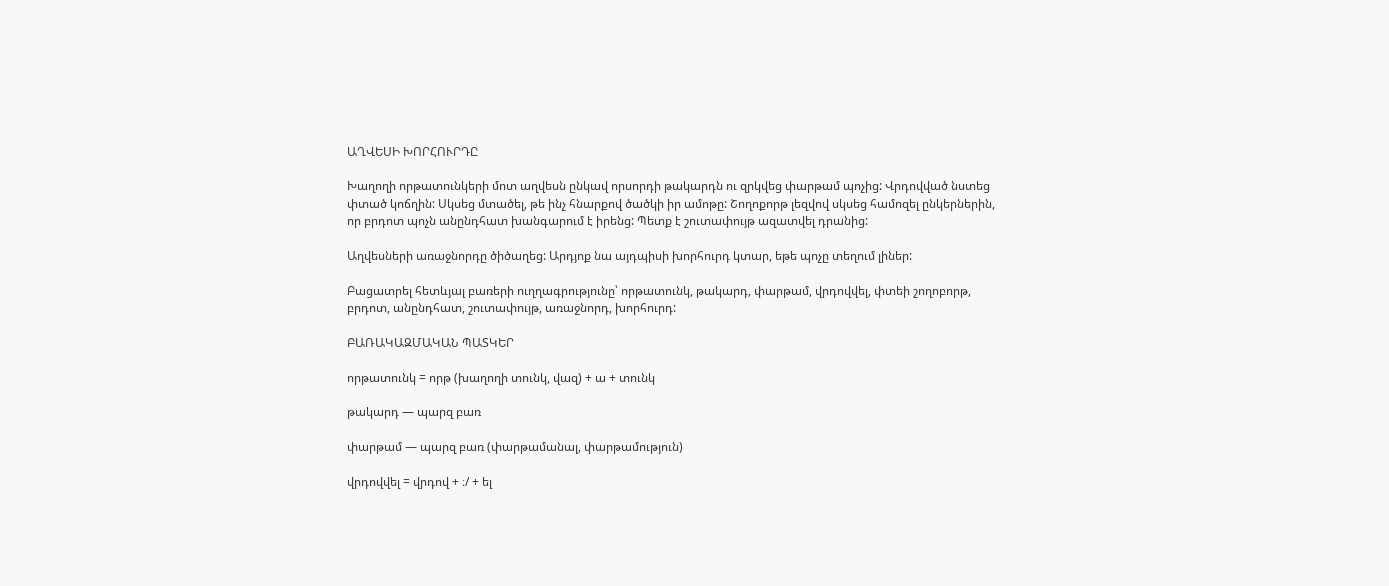ԱՂՎԵՍԻ ԽՈՐՀՈՒՐԴԸ

Խաղողի որթատունկերի մոտ աղվեսն ընկավ որսորդի թակարդն ու զրկվեց փարթամ պոչից: Վրդովված նստեց փտած կոճղին: Սկսեց մտածել, թե ինչ հնարքով ծածկի իր ամոթը: Շողոքորթ լեզվով սկսեց համոզել ընկերներին, որ բրդոտ պոչն անընդհատ խանգարում է իրենց: Պետք է շուտափույթ ազատվել դրանից:

Աղվեսների առաջնորդը ծիծաղեց: Արդյոք նա այդպիսի խորհուրդ կտար, եթե պոչը տեղում լիներ:

Բացատրել հետևյալ բառերի ուղղագրությունը՝ որթատունկ, թակարդ, փարթամ, վրդովվել, փտեի շողոբորթ, բրդոտ, անընդհատ, շուտափույթ, առաջնորդ, խորհուրդ:

ԲԱՌԱԿԱԶՄԱԿԱՆ ՊԱՏԿԵՐ

որթատունկ = որթ (խաղողի տունկ, վազ) + ա + տունկ

թակարդ — պարզ բառ

փարթամ — պարզ բառ (փարթամանալ, փարթամություն)

վրդովվել = վրդով + ։/ + ել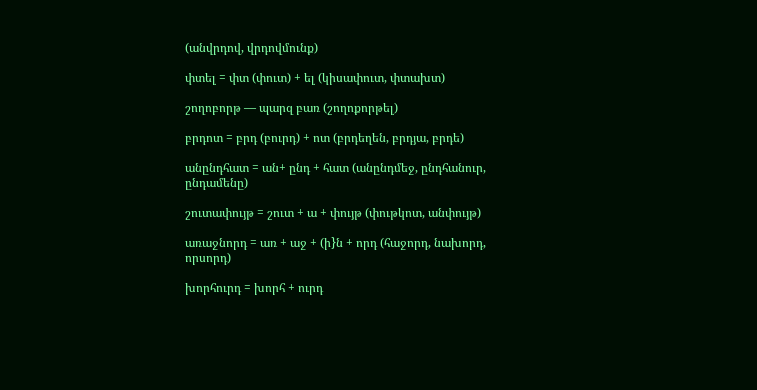(անվրդով, վրդովմունք)

փտել = փտ (փուտ) + ել (կիսափուտ, փտախտ)

շողոբորթ — պարզ բառ (շողոքորթել)

բրդոտ = բրդ (բուրդ) + ոտ (բրդեղեն, բրդյա, բրդե)

անընդհատ = ան+ ընդ + հատ (անընդմեջ, ընդհանուր, ընդամենը)

շուտափույթ = շուտ + ա + փույթ (փութկոտ, անփույթ)

առաջնորդ = առ + աջ + (ի}ն + որդ (հաջորդ, նախորդ, որսորդ)

խորհուրդ = խորհ + ուրդ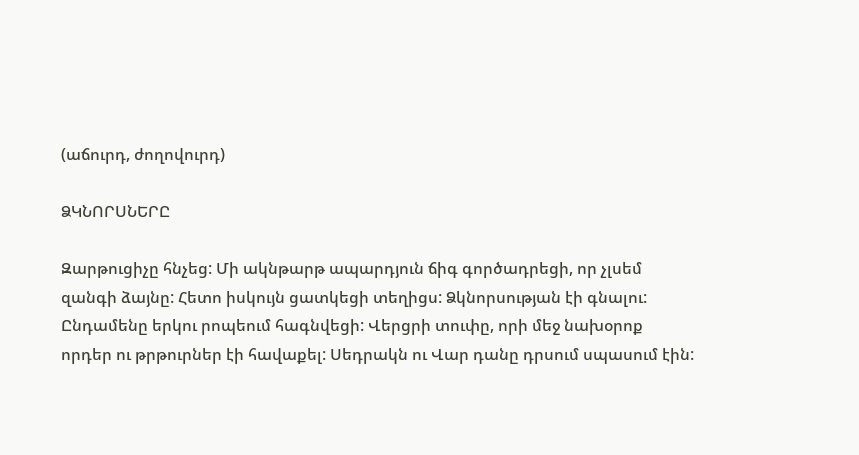(աճուրդ, ժողովուրդ)

ՁԿՆՈՐՍՆԵՐԸ

Զարթուցիչը հնչեց: Մի ակնթարթ ապարդյուն ճիգ գործադրեցի, որ չլսեմ զանգի ձայնը: Հետո իսկույն ցատկեցի տեղիցս: Ձկնորսության էի գնալու: Ընդամենը երկու րոպեում հագնվեցի: Վերցրի տուփը, որի մեջ նախօրոք որդեր ու թրթուրներ էի հավաքել: Սեդրակն ու Վար դանը դրսում սպասում էին: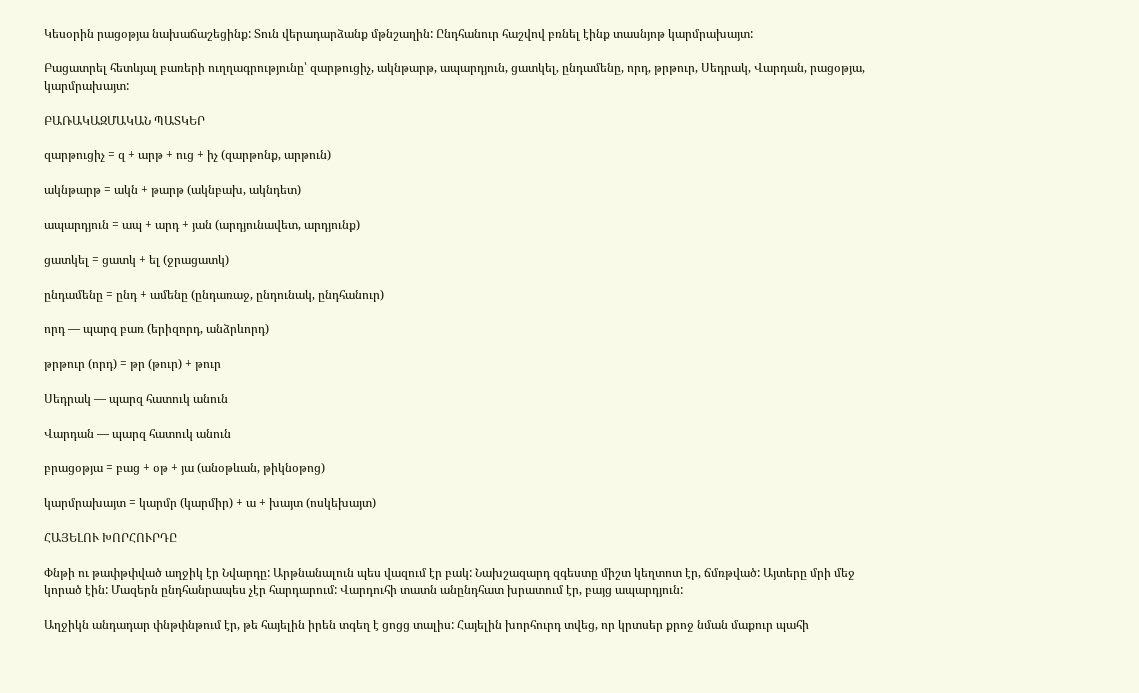Կեսօրին րացօթյա նախաճաշեցինք: Տուն վերադարձանք մթնշաղին: Ընդհանուր հաշվով բռնել էինք տասնյոթ կարմրախայտ:

Բացատրել հետևյալ բառերի ուղղագրությունը՝ զարթուցիչ, ակնթարթ, ապարդյուն, ցատկել, ընդամենը, որդ, թրթուր, Սեդրակ, Վարդան, րացօթյա, կարմրախայտ:

ԲԱՌԱԿԱԶՄԱԿԱՆ ՊԱՏԿԵՐ

զարթուցիչ = զ + արթ + ուց + իչ (զարթոնք, արթուն)

ակնթարթ = ակն + թարթ (ակնբախ, ակնդետ)

ապարդյուն = ապ + արդ + յան (արդյունավետ, արդյունք)

ցատկել = ցատկ + ել (ջրացատկ)

ընդամենը = ընդ + ամենը (ընդառաջ, ընդունակ, ընդհանուր)

որդ — պարզ բառ (երիզորդ, անձրևորդ)

թրթուր (որդ) = թր (թուր) + թուր

Սեդրակ — պարզ հատուկ անուն

Վարդան — պարզ հատուկ անուն

բրացօթյա = բաց + օթ + յա (անօթևան, թիկնօթոց)

կարմրախայտ = կարմր (կարմիր) + ա + խայտ (ոսկեխայտ)

ՀԱՅԵԼՈՒ ԽՈՐՀՈՒՐԴԸ

Փնթի ու թափթփված աղջիկ էր Նվարդը: Արթնանալուն պես վազում էր բակ: Նախշազարդ զգեստը միշտ կեղտոտ էր, ճմռթված: Այտերը մրի մեջ կորած էին: Մազերն ընդհանրապես չէր հարդարում: Վարդուհի տատն անընդհատ խրատում էր, բայց ապարդյուն:

Աղջիկն անդադար փնթփնթում էր, թե հայելին իրեն տգեղ է ցոցց տալիս: Հայելին խորհուրդ տվեց, որ կրտսեր քրոջ նման մաքուր պահի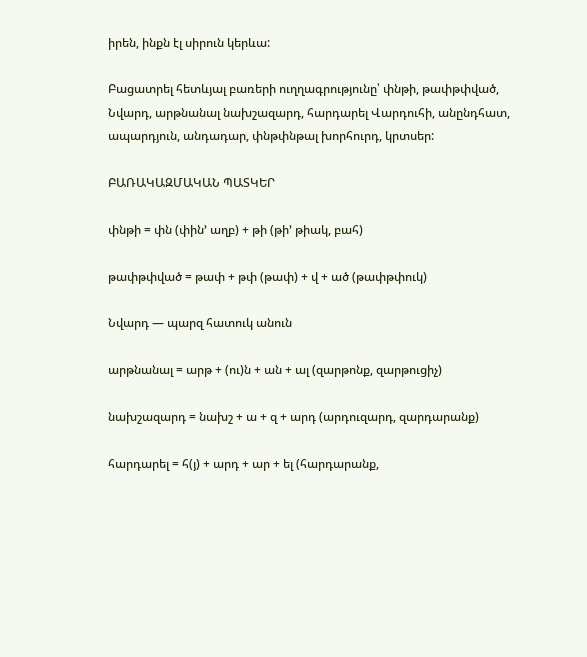իրեն, ինքն էլ սիրուն կերևա:

Բացատրել հետևյալ բառերի ուղղագրությունը՝ փնթի, թափթփված, Նվարդ, արթնանալ նախշազարդ, հարդարել Վարդուհի, անընդհատ, ապարդյուն, անդադար, փնթփնթալ խորհուրդ, կրտսեր:

ԲԱՌԱԿԱԶՄԱԿԱՆ ՊԱՏԿԵՐ

փնթի = փն (փին’ աղբ) + թի (թի’ թիակ, բահ)

թափթփված = թափ + թփ (թափ) + վ + ած (թափթփուկ)

Նվարդ — պարզ հատուկ անուն

արթնանալ = արթ + (ու)ն + ան + ալ (զարթոնք, զարթուցիչ)

նախշազարդ = նախշ + ա + զ + արդ (արդուզարդ, զարդարանք)

հարդարել = հ(յ) + արդ + ար + ել (հարդարանք,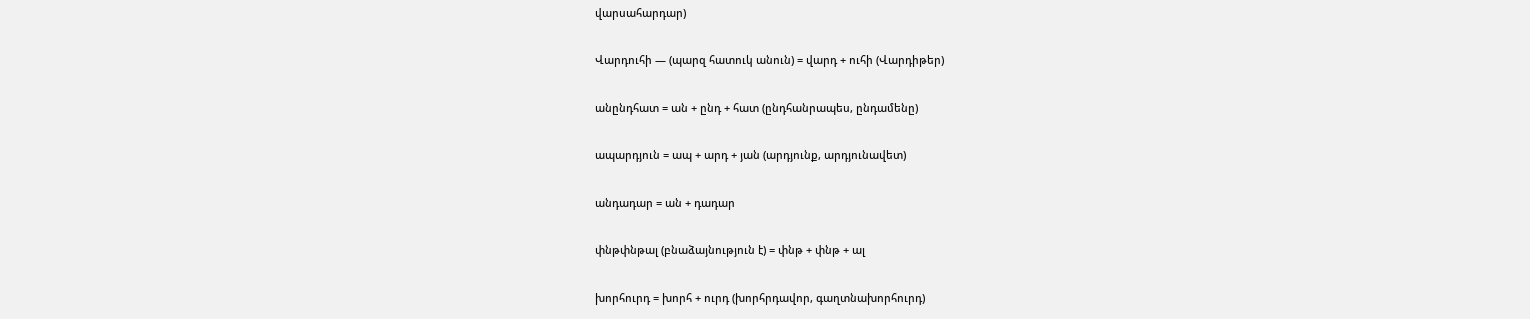վարսահարդար)

Վարդուհի — (պարզ հատուկ անուն) = վարդ + ուհի (Վարդիթեր)

անընդհատ = ան + ընդ + հատ (ընդհանրապես, ընդամենը)

ապարդյուն = ապ + արդ + յան (արդյունք, արդյունավետ)

անդադար = ան + դադար

փնթփնթալ (բնաձայնություն է) = փնթ + փնթ + ալ

խորհուրդ = խորհ + ուրդ (խորհրդավոր, գաղտնախորհուրդ)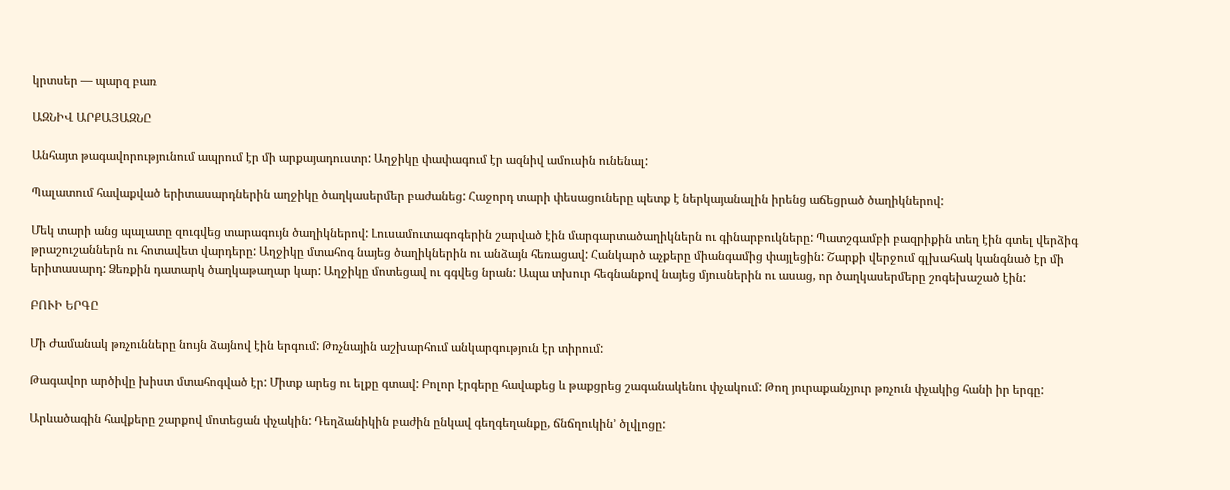կրտսեր — պարզ բառ

ԱԶՆԻՎ ԱՐՔԱՅԱԶՆԸ

Անհայտ թագավորությունում ապրում էր մի արքայադուստր: Աղջիկը փափագում էր ազնիվ ամուսին ունենալ:

Պալատում հավաքված երիտասարդներին աղջիկը ծաղկասերմեր բաժանեց: Հաջորդ տարի փեսացուները պետք է ներկայանալին իրենց աճեցրած ծաղիկներով:

Մեկ տարի անց պալատը զուգվեց տարագույն ծաղիկներով: Լուսամուտագոգերին շարված էին մարգարտածաղիկներն ու գինարբուկները: Պատշգամբի բազրիքին տեղ էին գտել վերձիգ թրաշուշաններն ու հոտավետ վարդերը: Աղջիկը մտահոգ նայեց ծաղիկներին ու անձայն հեռացավ: Հանկարծ աչքերը միանգամից փայլեցին: Շարքի վերջում գլխահակ կանգնած էր մի երիտասարդ: Ձեռքին դատարկ ծաղկաթաղար կար: Աղջիկը մոտեցավ ու գգվեց նրան: Ապա տխուր հեգնանքով նայեց մյուսներին ու ասաց, որ ծաղկասերմերը շոգեխաշած էին:

ԲՈՒԻ ԵՐԳԸ

Մի Ժամանակ թռչունները նույն ձայնով էին երգում: Թռչնային աշխարհում անկարգություն էր տիրում:

Թագավոր արծիվը խիստ մտահոգված էր: Միտք արեց ու ելքը գտավ: Բոլոր էրգերը հավաքեց և թաքցրեց շագանակենու փչակում: Թող յուրաքանչյուր թռչուն փչակից հանի իր երգը:

Արևածագին հավքերը շարքով մոտեցան փչակին: Դեղձանիկին բաժին ընկավ գեղգեղանքը, ճնճղուկին’ ծլվլոցը: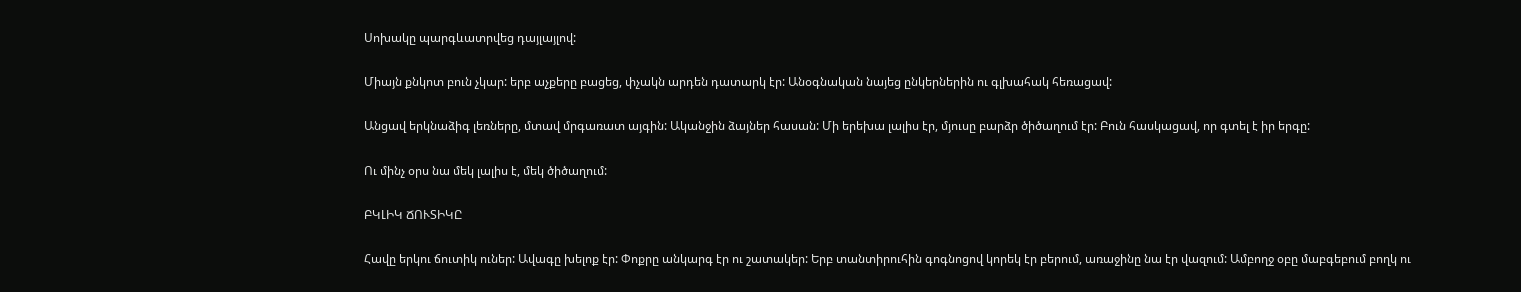Սոխակը պարգևատրվեց դայլայլով:

Միայն քնկոտ բուն չկար: երբ աչքերը բացեց, փչակն արդեն դատարկ էր: Անօգնական նայեց ընկերներին ու գլխահակ հեռացավ:

Անցավ երկնաձիգ լեռները, մտավ մրգառատ այգին: Ականջին ձայներ հասան: Մի երեխա լալիս էր, մյուսը բարձր ծիծաղում էր: Բուն հասկացավ, որ գտել է իր երգը:

Ու մինչ օրս նա մեկ լալիս է, մեկ ծիծաղում:

ԲԿԼԻԿ ՃՈՒՏԻԿԸ

Հավը երկու ճուտիկ ուներ: Ավագը խելոք էր: Փոքրը անկարգ էր ու շատակեր: Երբ տանտիրուհին գոգնոցով կորեկ էր բերում, առաջինը նա էր վազում: Ամբողջ օբը մաբգեբում բողկ ու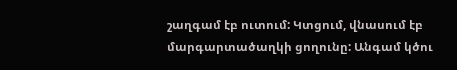շաղգամ էբ ուտում: Կտցում, վնասում էբ մարգարտածաղկի ցողունը: Անգամ կծու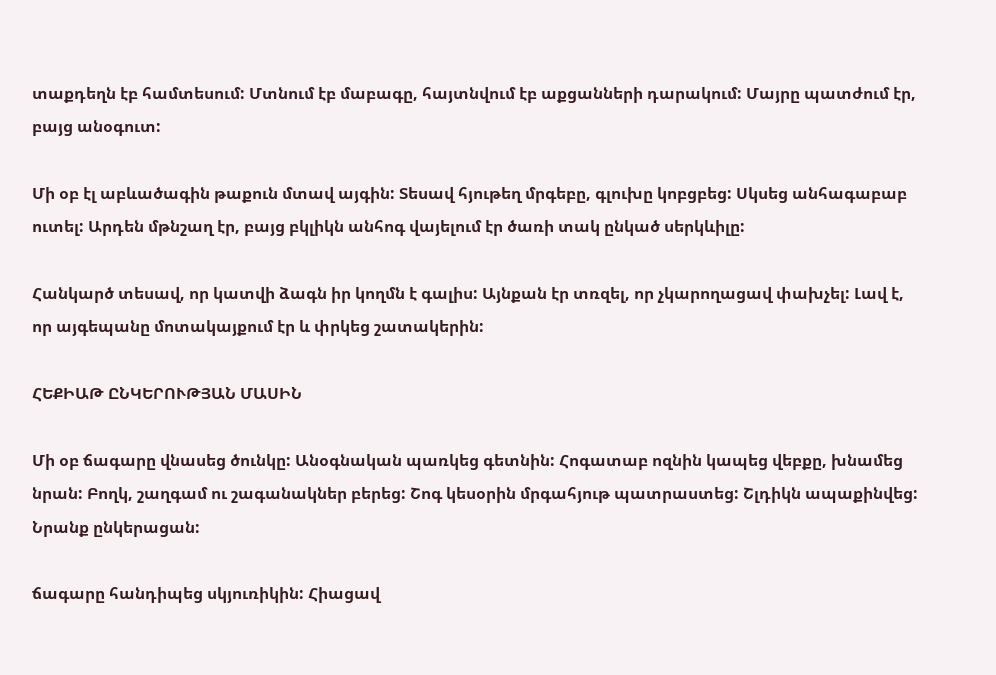տաքդեղն էբ համտեսում: Մտնում էբ մաբագը, հայտնվում էբ աքցանների դարակում: Մայրը պատժում էր, բայց անօգուտ:

Մի օբ էլ աբևածագին թաքուն մտավ այգին: Տեսավ հյութեղ մրգեբը, գլուխը կոբցբեց: Սկսեց անհագաբաբ ուտել: Արդեն մթնշաղ էր, բայց բկլիկն անհոգ վայելում էր ծառի տակ ընկած սերկևիլը:

Հանկարծ տեսավ, որ կատվի ձագն իր կողմն է գալիս: Այնքան էր տռզել, որ չկարողացավ փախչել: Լավ է, որ այգեպանը մոտակայքում էր և փրկեց շատակերին:

ՀԵՔԻԱԹ ԸՆԿԵՐՈՒԹՅԱՆ ՄԱՍԻՆ

Մի օբ ճագարը վնասեց ծունկը: Անօգնական պառկեց գետնին: Հոգատաբ ոզնին կապեց վեբքը, խնամեց նրան: Բողկ, շաղգամ ու շագանակներ բերեց: Շոգ կեսօրին մրգահյութ պատրաստեց: Շլդիկն ապաքինվեց: Նրանք ընկերացան:

ճագարը հանդիպեց սկյուռիկին: Հիացավ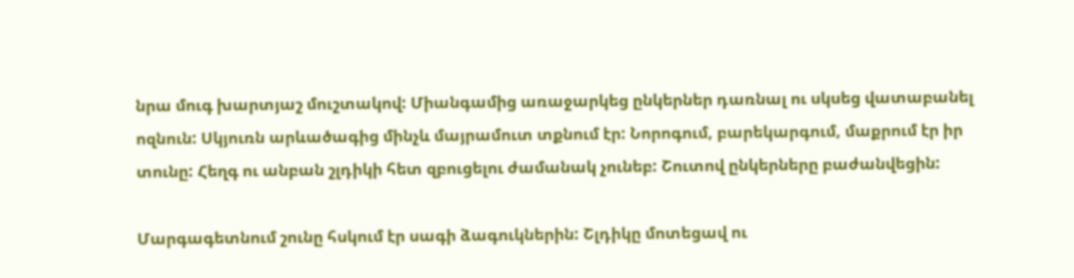նրա մուգ խարտյաշ մուշտակով: Միանգամից առաջարկեց ընկերներ դառնալ ու սկսեց վատաբանել ոզնուն: Սկյուռն արևածագից մինչև մայրամուտ տքնում էր: Նորոգում, բարեկարգում, մաքրում էր իր տունը: Հեղգ ու անբան շլդիկի հետ զբուցելու ժամանակ չունեբ: Շուտով ընկերները բաժանվեցին:

Մարգագետնում շունը հսկում էր սագի ձագուկներին: Շլդիկը մոտեցավ ու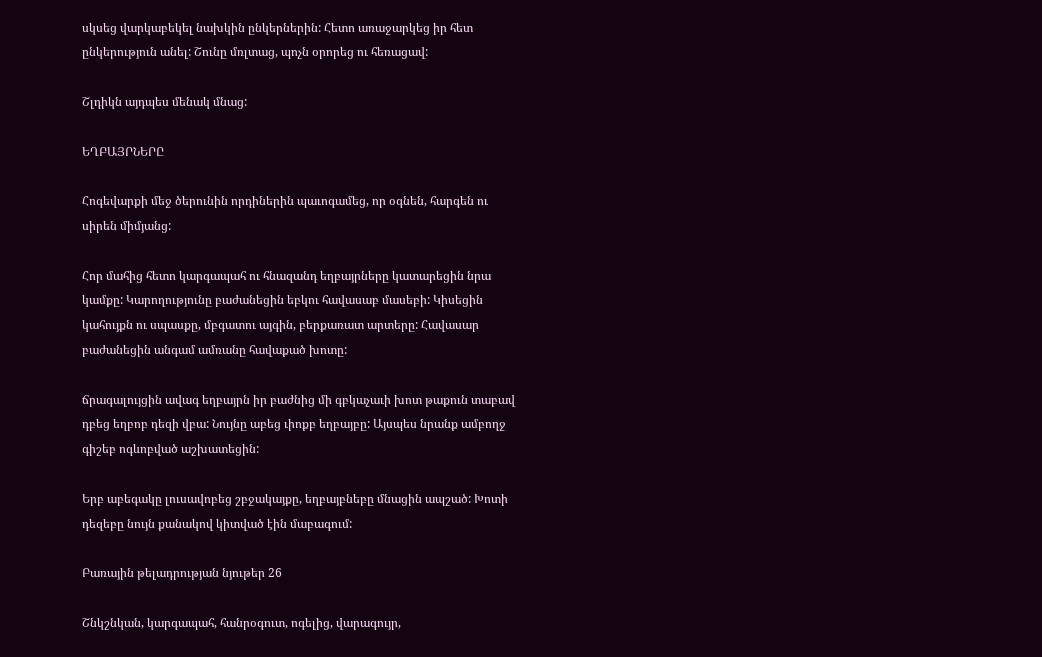սկսեց վարկաբեկել նախկին ընկերներին: Հետո առաջարկեց իր հետ ընկերություն անել: Շունը մռլտաց, պոչն օրորեց ու հեռացավ:

Շլդիկն այդպես մենակ մնաց:

ԵՂԲԱՅՐՆԵՐԸ

Հոգեվարքի մեջ ծերունին որդիներին պաւոգամեց, որ օգնեն, հարգեն ու սիրեն միմյանց:

Հոր մահից հետո կարգապահ ու հնազանդ եղբայրները կատարեցին նրա կամքը: Կարողությունը բաժանեցին եբկու հավասաբ մասեբի: Կիսեցին կահույքն ու սպասքը, մբգատու այգին, բերքառատ արտերը: Հավասար բաժանեցին անգամ ամռանը հավաքած խոտը:

ճրագալույցին ավագ եղբայրն իր բաժնից մի գբկաչաւի խոտ թաքուն տաբավ դբեց եղբոբ դեզի վբա: Նույնը աբեց ւիոքբ եղբայբը: Այսպես նրանք ամբողջ գիշեբ ոգևոբված աշխատեցին:

Երբ աբեգակը լուսավոբեց շբջակայքը, եղբայբնեբը մնացին ապշած: Խոտի դեզեբը նույն քանակով կիտված էին մաբագում:

Բառային թելադրության նյութեր 26

Շնկշնկան, կարգապահ, հանրօգուտ, ոգելից, վարագույր,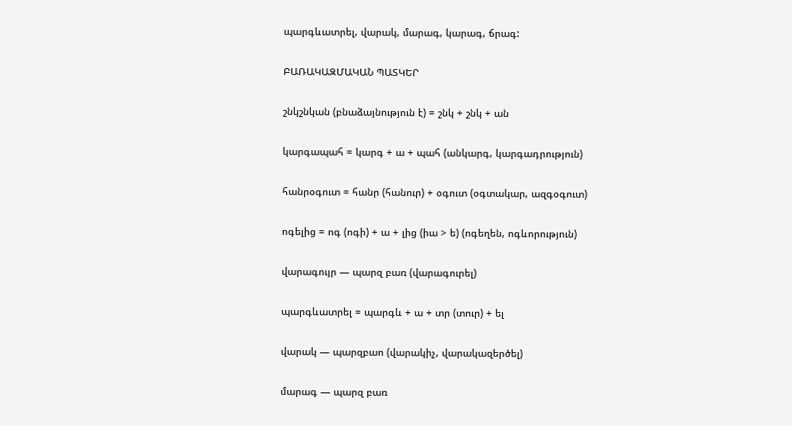պարգևատրել, վարակ, մարագ, կարագ, ճրագ:

ԲԱՌԱԿԱԶՄԱԿԱՆ ՊԱՏԿԵՐ

շնկշնկան (բնաձայնություն է) = շնկ + շնկ + ան

կարգապահ = կարգ + ա + պահ (անկարգ, կարգադրություն)

հանրօգուտ = հանր (հանուր) + օգուտ (օգտակար, ազգօգուտ)

ոգելից = ոգ (ոգի) + ա + լից (իա > ե) (ոգեղեն, ոգևորություն)

վարագույր — պարզ բառ (վարագուրել)

պարգևատրել = պարգև + ա + տր (տուր) + ել

վարակ — պարզբաո (վարակիչ, վարակազերծել)

մարագ — պարզ բառ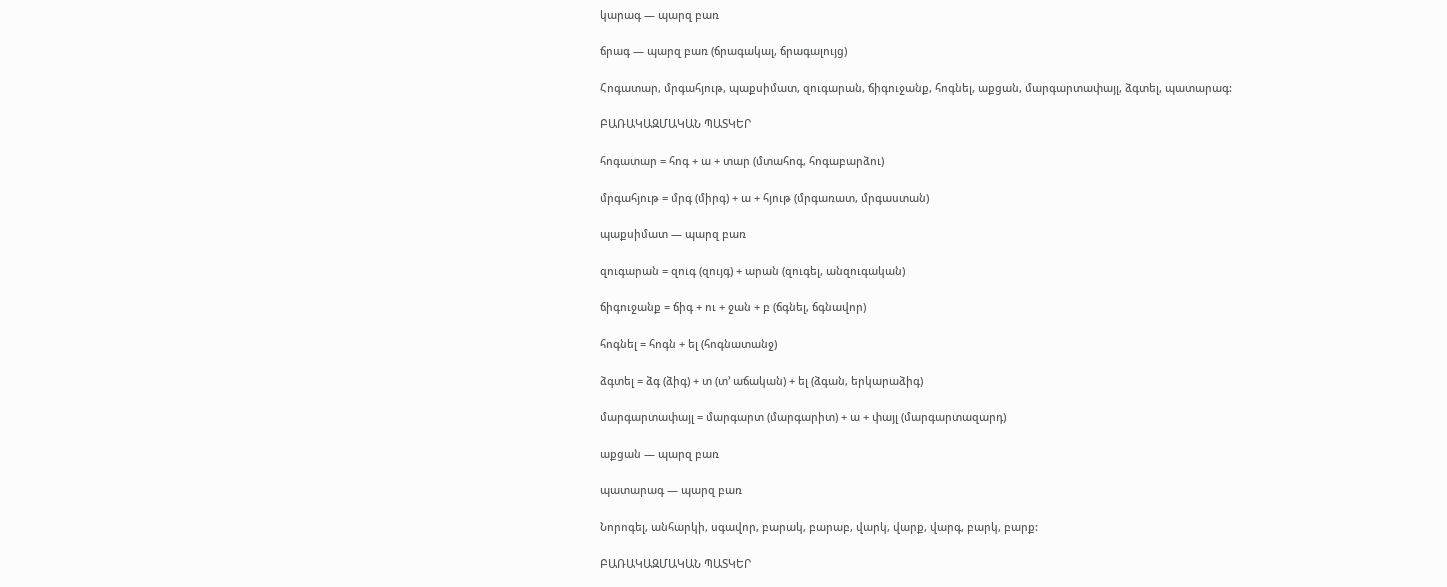կարագ — պարզ բառ

ճրագ — պարզ բառ (ճրագակալ, ճրագալույց)

Հոգատար, մրգահյութ, պաքսիմատ, զուգարան, ճիգուջանք, հոգնել, աքցան, մարգարտափայլ, ձգտել, պատարագ:

ԲԱՌԱԿԱԶՄԱԿԱՆ ՊԱՏԿԵՐ

հոգատար = հոգ + ա + տար (մտահոգ, հոգաբարձու)

մրգահյութ = մրգ (միրգ) + ա + հյութ (մրգառատ, մրգաստան)

պաքսիմատ — պարզ բառ

զուգարան = զուգ (զույգ) + արան (զուգել, անզուգական)

ճիգուջանք = ճիգ + ու + ջան + բ (ճգնել, ճգնավոր)

հոգնել = հոգն + ել (հոգնատանջ)

ձգտել = ձգ (ձիգ) + տ (տ’ աճական) + ել (ձգան, երկարաձիգ)

մարգարտափայլ = մարգարտ (մարգարիտ) + ա + փայլ (մարգարտազարդ)

աքցան — պարզ բառ

պատարագ — պարզ բառ

Նորոգել, անհարկի, սգավոր, բարակ, բարաբ, վարկ, վարք, վարգ, բարկ, բարք:

ԲԱՌԱԿԱԶՄԱԿԱՆ ՊԱՏԿԵՐ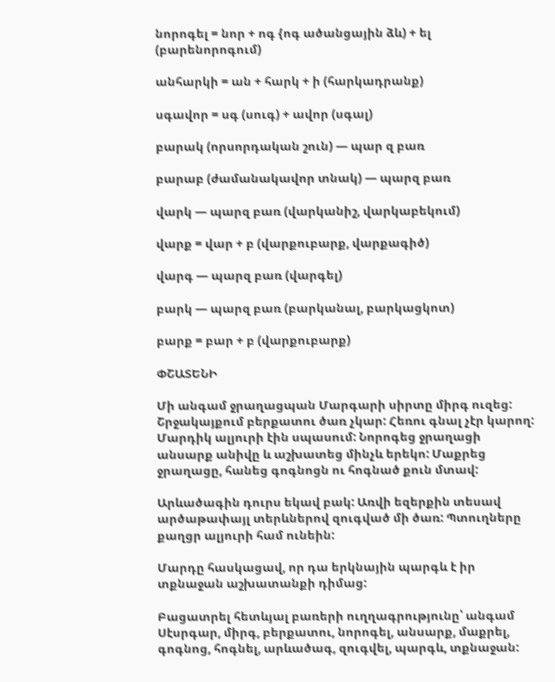նորոգել = նոր + ոգ {ոգ ածանցային ձև) + ել (բարենորոգում)

անհարկի = ան + հարկ + ի (հարկադրանք)

սգավոր = սգ (սուգ) + ավոր (սգալ)

բարակ (որսորդական շուն) — պար զ բառ

բարաբ (ժամանակավոր տնակ) — պարզ բառ

վարկ — պարզ բառ (վարկանիշ, վարկաբեկում)

վարք = վար + բ (վարքուբարք, վարքագիծ)

վարգ — պարզ բառ (վարգել)

բարկ — պարզ բառ (բարկանալ, բարկացկոտ)

բարք = բար + բ (վարքուբարք)

ՓՇԱՏԵՆԻ

Մի անգամ ջրաղացպան Մարգարի սիրտը միրգ ուզեց: Շրջակայքում բերքատու ծառ չկար: Հեռու գնալ չէր կարող: Մարդիկ ալյուրի էին սպասում: Նորոգեց ջրաղացի անսարք անիվը և աշխատեց մինչև երեկո: Մաքրեց ջրաղացը, հանեց գոգնոցն ու հոգնած քուն մտավ:

Արևածագին դուրս եկավ բակ: Առվի եզերքին տեսավ արծաթափայլ տերևներով զուգված մի ծառ: Պտուղները քաղցր ալյուրի համ ունեին:

Մարդը հասկացավ, որ դա երկնային պարգև է իր տքնաջան աշխատանքի դիմաց:

Բացատրել հետևյալ բառերի ուղղագրությունը՝ անգամ Սէսրգար, միրգ, բերքատու, նորոգել, անսարք, մաքրել, գոգնոց, հոգնել, արևածագ, զուգվել, պարգև, տքնաջան: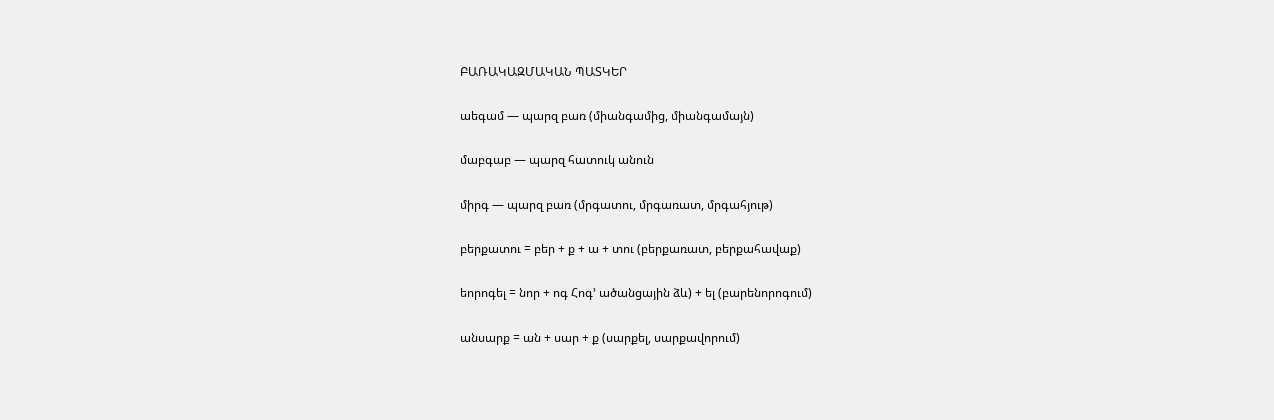ԲԱՌԱԿԱԶՄԱԿԱՆ ՊԱՏԿԵՐ

աեգամ — պարզ բառ (միանգամից, միանգամայն)

մաբգաբ — պարզ հատուկ անուն

միրգ — պարզ բառ (մրգատու, մրգառատ, մրգահյութ)

բերքատու = բեր + ք + ա + տու (բերքառատ, բերքահավաք)

եորոգել = նոր + ոգ Հոգ’ ածանցային ձև) + ել (բարենորոգում)

անսարք = ան + սար + ք (սարքել, սարքավորում)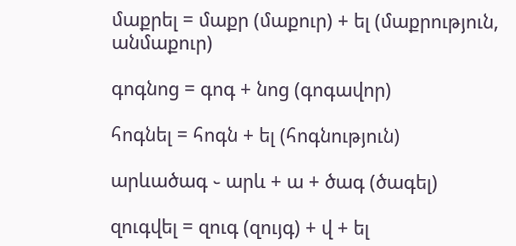մաքրել = մաքր (մաքուր) + ել (մաքրություն, անմաքուր)

գոգնոց = գոգ + նոց (գոգավոր)

հոգնել = հոգն + ել (հոգնություն)

արևածագ ֊ արև + ա + ծագ (ծագել)

զուգվել = զուգ (զույգ) + վ + ել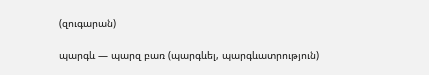(զուգարան)

պարգև — պարզ բառ (պարգևել, պարգևատրություն)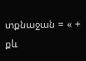տքնաջան = « + քև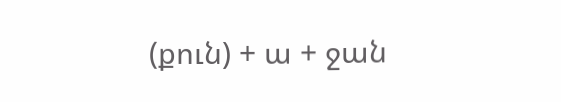(քուն) + ա + ջան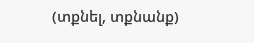(տքնել, տքնանք)